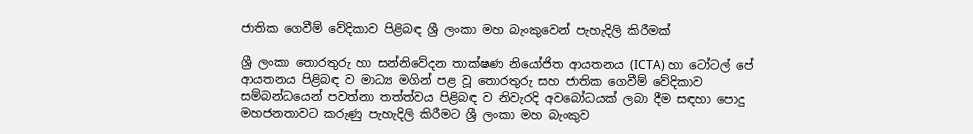ජාතික ගෙවීම් වේදිකාව පිළිබඳ ශ්‍රී ලංකා මහ බැංකුවෙන් පැහැදිලි කිරීමක්

ශ්‍රී ලංකා තොරතුරු හා සන්නිවේදන තාක්ෂණ නියෝජිත ආයතනය (ICTA) හා ටෝටල් පේ ආයතනය පිළිබඳ ව මාධ්‍ය මගින් පළ වූ තොරතුරු සහ ජාතික ගෙවීම් වේදිකාව සම්බන්ධයෙන් පවත්නා තත්ත්වය පිළිබඳ ව නිවැරදි අවබෝධයක් ලබා දීම සඳහා පොදු මහජනතාවට කරුණු පැහැදිලි කිරීමට ශ්‍රී ලංකා මහ බැංකුව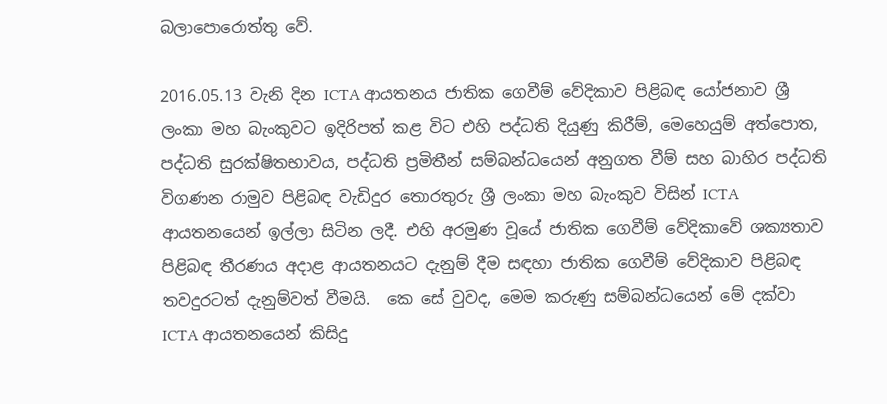බලාපොරොත්තු වේ.

2016.05.13 වැනි දින ICTA ආයතනය ජාතික ගෙවීම් වේදිකාව පිළිබඳ යෝජනාව ශ්‍රී ලංකා මහ බැංකුවට ඉදිරිපත් කළ විට එහි පද්ධති දියුණු කිරීම්, මෙහෙයුම් අත්පොත, පද්ධති සුරක්ෂිතභාවය, පද්ධති ප්‍රමිතීන් සම්බන්ධයෙන් අනුගත වීම් සහ බාහිර පද්ධති විගණන රාමුව පිළිබඳ වැඩිදුර තොරතුරු ශ්‍රී ලංකා මහ බැංකුව විසින් ICTA ආයතනයෙන් ඉල්ලා සිටින ලදී. එහි අරමුණ වූයේ ජාතික ගෙවීම් වේදිකාවේ ශක්‍යතාව පිළිබඳ තීරණය අදාළ ආයතනයට දැනුම් දීම සඳහා ජාතික ගෙවීම් වේදිකාව පිළිබඳ තවදුරටත් දැනුම්වත් වීමයි.  කෙ සේ වුවද, මෙම කරුණු සම්බන්ධයෙන් මේ දක්වා ICTA ආයතනයෙන් කිසිදු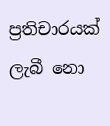ප්‍රතිචාරයක් ලැබී නො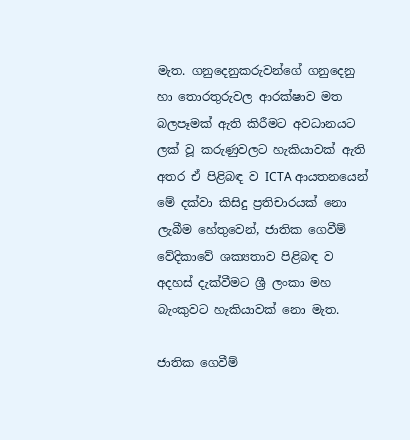මැත. ගනුදෙනුකරුවන්ගේ ගනුදෙනු හා තොරතුරුවල ආරක්ෂාව මත බලපෑමක් ඇති කිරීමට අවධානයට ලක් වූ කරුණුවලට හැකියාවක් ඇති අතර ඒ පිළිබඳ ව ICTA ආයතනයෙන් මේ දක්වා කිසිදු ප්‍රතිචාරයක් නො ලැබීම හේතුවෙන්, ජාතික ගෙවීම් වේදිකාවේ ශක්‍යතාව පිළිබඳ ව අදහස් දැක්වීමට ශ්‍රී ලංකා මහ බැංකුවට හැකියාවක් නො මැත.

ජාතික ගෙවීම්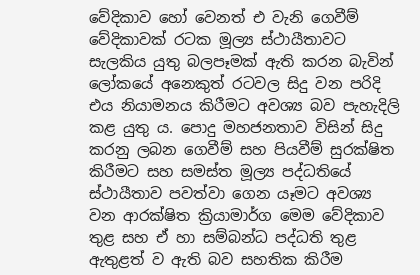වේදිකාව හෝ වෙනත් එ වැනි ගෙවීම් වේදිකාවක් රටක මූල්‍ය ස්ථායීතාවට සැලකිය යුතු බලපෑමක් ඇති කරන බැවින් ලෝකයේ අනෙකුත් රටවල ‍සිදු වන පරිදි එය නියාමනය කිරීමට අවශ්‍ය බව පැහැදිලි කළ යුතු ය. පොදු මහජනතාව විසින් සිදු කරනු ලබන ගෙවීම් සහ පියවීම් සුරක්ෂිත කිරීමට සහ සමස්ත මූල්‍ය පද්ධතියේ ස්ථායීතාව පවත්වා ගෙන යෑමට අවශ්‍ය වන ආරක්ෂිත ක්‍රියාමාර්ග මෙම වේදිකාව තුළ සහ ඒ හා සම්බන්ධ පද්ධති තුළ ඇතුළත් ව ඇති බව සහතික කිරීම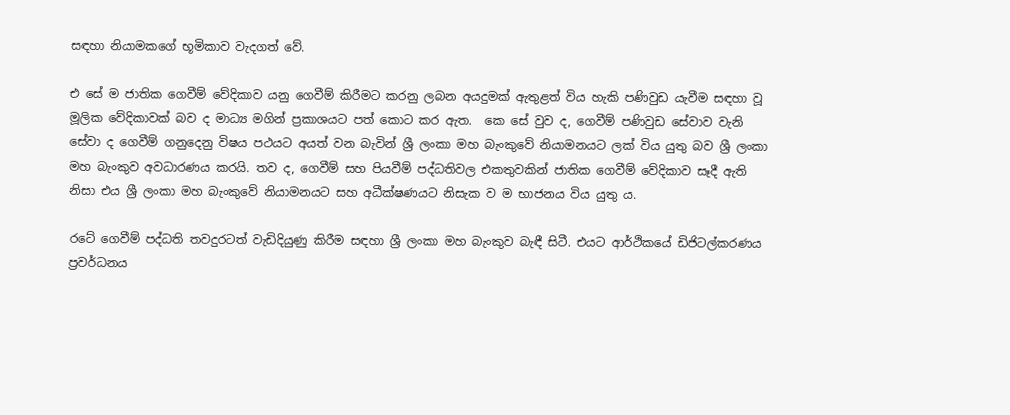සඳහා නියාමකගේ භූමිකාව වැදගත් වේ.

එ සේ ම ජාතික ගෙවීම් වේදිකාව යනු ගෙවීම් කිරීමට කරනු ලබන අයදුමක් ඇතුළත් විය හැකි පණිවුඩ යැවීම සඳහා වූ මූලික වේදිකාවක් බව ද මාධ්‍ය මගින් ප්‍රකාශයට පත් කොට කර ඇත.  කෙ සේ වුව ද, ගෙවීම් පණිවුඩ සේවාව වැනි සේවා ද ගෙවීම් ගනුදෙනු විෂය පථයට අයත් වන බැවින් ශ්‍රී ලංකා මහ බැංකුවේ නියාමනයට ලක් විය යුතු බව ශ්‍රී ලංකා මහ බැංකුව අවධාරණය කරයි. තව ද, ගෙවීම් සහ පියවීම් පද්ධතිවල එකතුවකින් ජාතික ගෙවීම් වේදිකාව සෑදී ඇති නිසා එය ශ්‍රී ලංකා මහ බැංකුවේ නියාමනයට සහ අධීක්ෂණයට නිසැක ව ම භාජනය විය යුතු ය.

රටේ ගෙවීම් පද්ධති තවදුරටත් වැඩිදියුණු කිරීම සඳහා ශ්‍රී ලංකා මහ බැංකුව බැඳී සිටී. එයට ආර්ථිකයේ ඩිජිටල්කරණය ප්‍රවර්ධනය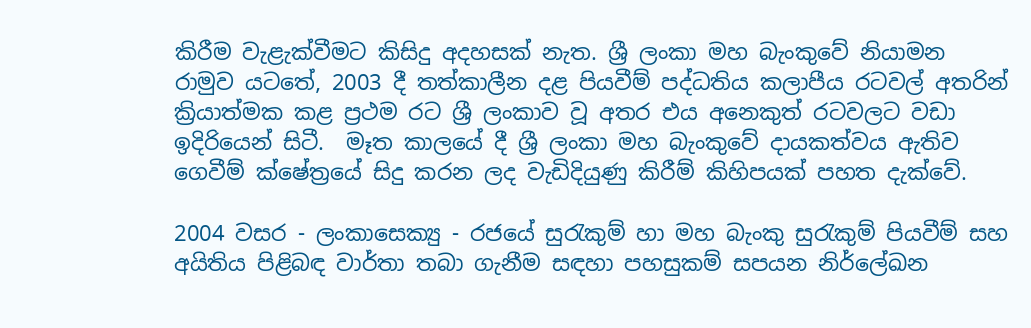කිරීම වැළැක්වීමට කිසිදු අදහසක් නැත. ශ්‍රී ලංකා මහ බැංකුවේ නියාමන රාමුව යටතේ, 2003 දී තත්කාලීන දළ පියවීම් පද්ධතිය කලාපීය රටවල් අතරින් ක්‍රියාත්මක කළ ප්‍රථම රට ශ්‍රී ලංකාව වූ අතර එය අනෙකුත් රටවලට වඩා ඉදිරියෙන් සිටී.  මෑත කාලයේ දී ශ්‍රී ලංකා මහ බැංකුවේ දායකත්වය ඇතිව ගෙවීම් ක්ෂේත්‍රයේ සිදු කරන ලද වැඩිදියුණු කිරීම් කිහිපයක් පහත දැක්වේ.

2004 වසර - ලංකාසෙක්‍යු - රජයේ සුරැකුම් හා මහ බැංකු සුරැකුම් පියවීම් සහ අයිතිය පිළිබඳ වාර්තා තබා ගැනීම සඳහා පහසුකම් සපයන නිර්ලේඛන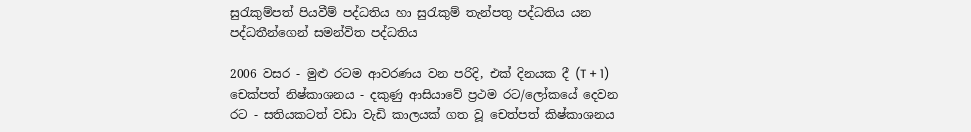සුරැකුම්පත් පියවීම් පද්ධතිය හා සුරැකුම් තැන්පතු පද්ධතිය යන පද්ධතීන්ගෙන් සමන්විත පද්ධතිය

2006 වසර - මුළු රටම ආවරණය වන පරිදි, එක් දිනයක දී (T + 1) චෙක්පත් නිෂ්කාශනය - දකුණු ආසියාවේ ප්‍රථම රට/ලෝකයේ දෙවන රට - සතියකටත් වඩා වැඩි කාලයක් ගත වූ චෙත්පත් කිෂ්කාශනය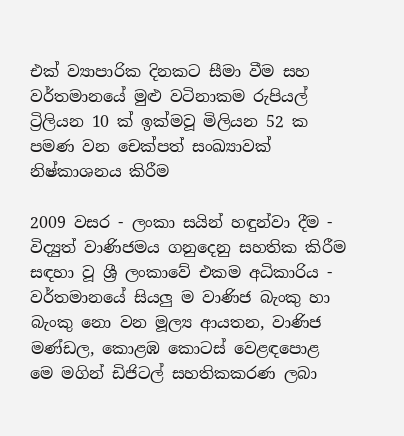එක් ව්‍යාපාරික දිනකට සීමා වීම සහ වර්තමානයේ මුළු වටිනාකම රුපියල් ට්‍රිලියන 10 ක් ඉක්මවූ මිලියන 52 ක පමණ වන චෙක්පත් සංඛ්‍යාවක් නිෂ්කාශනය කිරීම

2009 වසර - ලංකා සයින් හඳුන්වා දීම - විද්‍යුත් වාණිජමය ගනුදෙනු සහතික කිරීම සඳහා වූ ශ්‍රී ලංකාවේ එකම අධිකාරිය - වර්තමානයේ සියලු ම වාණිජ බැංකු හා බැංකු නො වන මූල්‍ය ආයතන, වාණිජ මණ්ඩල, කොළඹ කොටස් වෙළඳපොළ මෙ ‍මගින් ඩිජිටල් සහතිකකරණ ලබා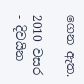ගෙන ඇත.

2010 වසර - දිවයින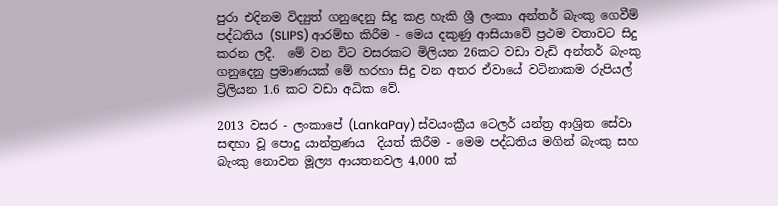පුරා එදිනම විද්‍යුත් ගනුදෙනු සිදු කළ හැකි ශ්‍රී ලංකා අන්තර් බැංකු ගෙවීම් පද්ධතිය (SLIPS) ආරම්භ කිරීම - මෙය දකුණු ආසියාවේ ප්‍රථම වතාවට සිදු කරන ලදී.  මේ වන විට වසරකට මිලියන 26කට වඩා වැඩි අන්තර් බැංකු ගනුදෙනු ප්‍රමාණයක් මේ හරහා සිදු වන අතර ඒවායේ වටිනාකම රුපියල් ට්‍රිලියන 1.6 කට වඩා අධික වේ.

2013 වසර - ලංකාපේ (LankaPay) ස්වයංක්‍රීය ටෙලර් යන්ත්‍ර ආශ්‍රිත සේවා සඳහා වූ පොදු යාන්ත්‍රණය  දියත් කිරීම - මෙම පද්ධතිය මගින් බැංකු සහ බැංකු නොවන මූල්‍ය ආයතනවල 4,000 ක්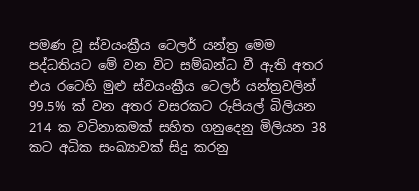පමණ වූ ස්වයංක්‍රීය ටෙලර් යන්ත්‍ර මෙම පද්ධතියට මේ වන විට සම්බන්ධ වී ඇති අතර එය රටෙහි මුළු ස්වයංක්‍රීය ටෙලර් යන්ත්‍රවලින් 99.5% ක් වන අතර වසරකට රුපියල් බිලියන 214 ක වටිනාකමක් සහිත ගනුදෙනු මිලියන 38 කට අධික සංඛ්‍යාවක් සිදු කරනු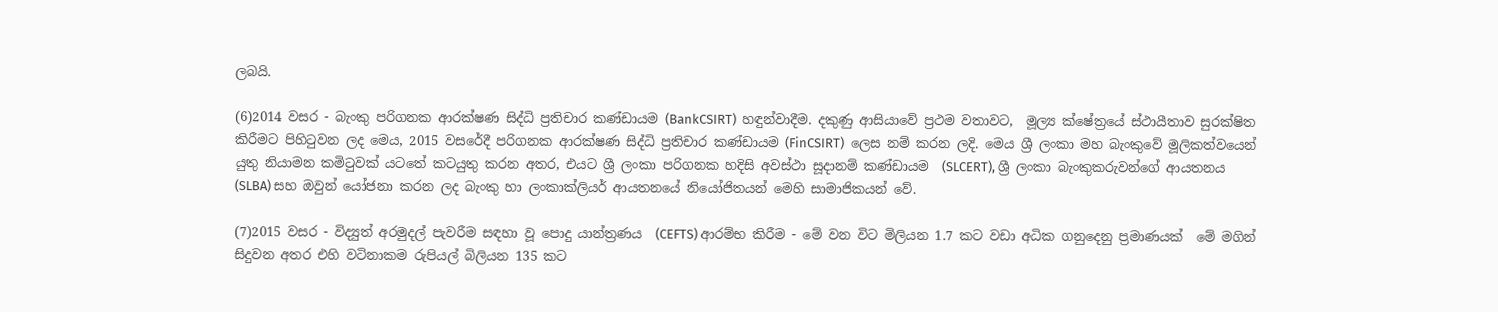ලබයි.

(6)2014 වසර - බැංකු පරිගනක ආරක්ෂණ සිද්ධි ප්‍රතිචාර කණ්ඩායම (BankCSIRT)  හඳුන්වාදීම. දකුණු ආසියාවේ ප්‍රථම වතාවට,  මූල්‍ය ක්ෂේත්‍රයේ ස්ථායීතාව සුරක්ෂිත කිරීමට පිහිටුවන ලද මෙය, 2015 වසරේදී පරිගනක ආරක්ෂණ සිද්ධි ප්‍රතිචාර කණ්ඩායම (FinCSIRT)  ලෙස නම් කරන ලදි. මෙය ශ්‍රී ලංකා මහ බැංකුවේ මූලිකත්වයෙන් යුතු නියාමන කමිටුවක් යටතේ කටයුතු කරන අතර, එයට ශ්‍රී ලංකා පරිගනක හදිසි අවස්ථා සූදානම් කණ්ඩායම  (SLCERT), ශ්‍රී ලංකා බැංකුකරුවන්ගේ ආයතනය (SLBA) සහ ඔවුන් යෝජනා කරන ලද බැංකු හා ලංකාක්ලියර් ආයතනයේ නියෝජිතයන් මෙහි සාමාජිකයන් වේ.

(7)2015 වසර - විද්‍යුත් අරමුදල් පැවරීම සඳහා වූ පොදු යාන්ත්‍රණය  (CEFTS) ආරම්භ කිරීම - මේ වන විට මිලියන 1.7 කට වඩා අධික ගනුදෙනු ප්‍රමාණයක්  මේ මගින් සිදුවන අතර එහි වටිනාකම රුපියල් බිලියන 135 කට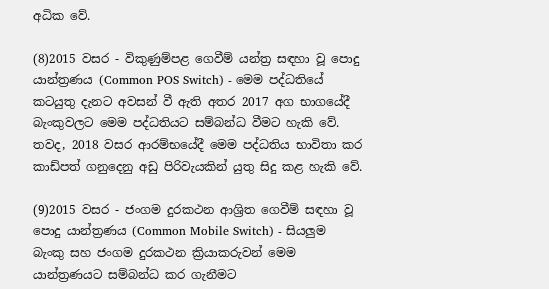අධික වේ.

(8)2015 වසර - විකුණුම්පළ ගෙවීම් යන්ත්‍ර සඳහා වූ පොදු යාන්ත්‍රණය (Common POS Switch) - මෙම පද්ධතියේ කටයුතු දැනට අවසන් වී ඇති අතර 2017 අග භාගයේදී බැංකුවලට මෙම පද්ධතියට සම්බන්ධ වීමට හැකි වේ.  තවද, 2018 වසර ආරම්භයේදී මෙම පද්ධතිය භාවිතා කර කාඩ්පත් ගනුදෙනු අඩු පිරිවැයකින් යුතු සිදු කළ හැකි වේ.

(9)2015 වසර - ජංගම දුරකථන ආශ්‍රිත ගෙවීම් සඳහා වූ පොදු යාන්ත්‍රණය (Common Mobile Switch) - සියලුම බැංකු සහ ජංගම දුරකථන ක්‍රියාකරුවන් මෙම යාන්ත්‍රණයට සම්බන්ධ කර ගැනීමට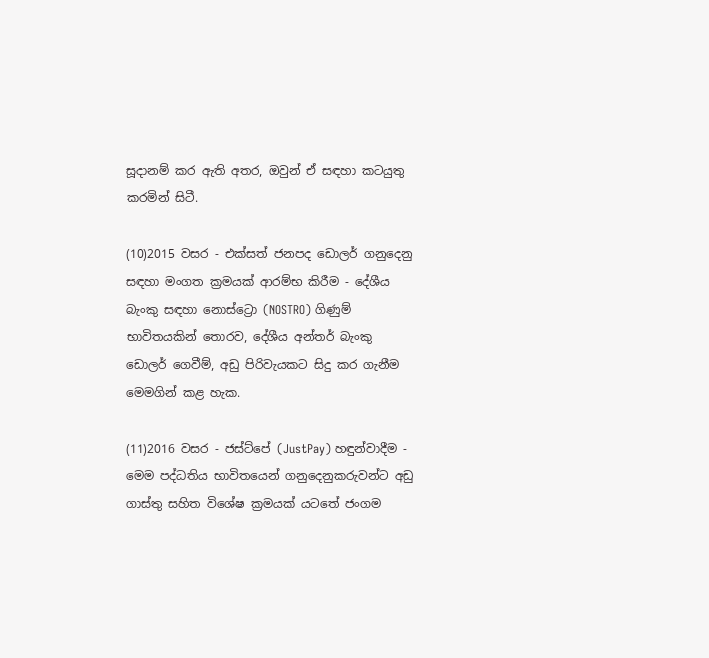සූදානම් කර ඇති අතර, ඔවුන් ඒ සඳහා කටයුතු කරමින් සිටී.

(10)2015 වසර - එක්සත් ජනපද ඩොලර් ගනුදෙනු සඳහා මංගත ක්‍රමයක් ආරම්භ කිරීම - දේශීය බැංකු සඳහා නොස්ට්‍රො (NOSTRO) ගිණුම් භාවිතයකින් තොරව, දේශීය අන්තර් බැංකු ඩොලර් ගෙවීම්, අඩු පිරිවැයකට සිදු කර ගැනීම මෙමගින් කළ හැක.

(11)2016 වසර - ජස්ට්පේ (JustPay) හඳුන්වාදීම - මෙම පද්ධතිය භාවිතයෙන් ගනුදෙනුකරුවන්ට අඩු ගාස්තු සහිත විශේෂ ක්‍රමයක් යටතේ ජංගම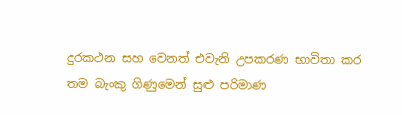දුරකථන සහ වෙනත් එවැනි උපකරණ භාවිතා කර තම බැංකු ගිණුමෙන් සුළු පරිමාණ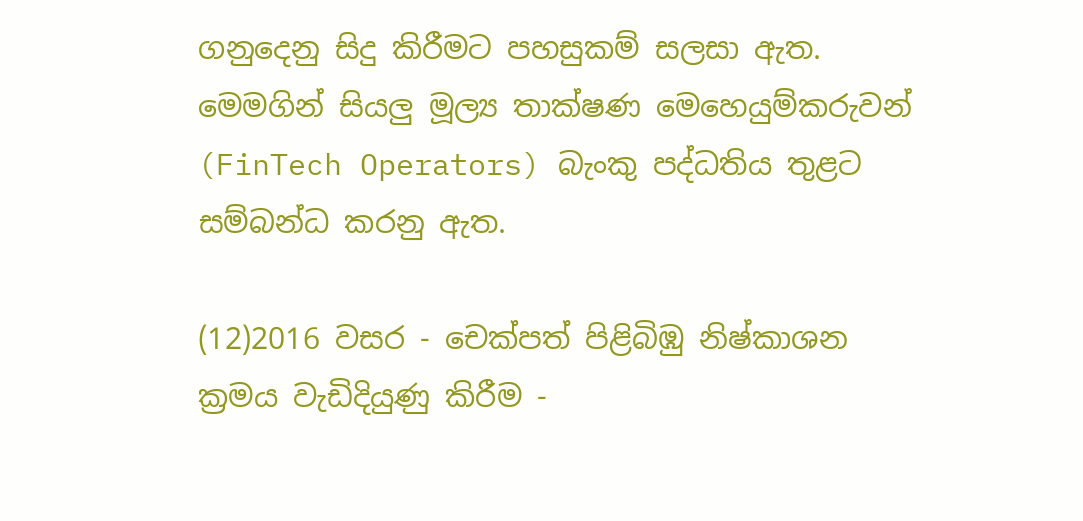ගනුදෙනු සිදු කිරීමට පහසුකම් සලසා ඇත. මෙමගින් සියලු මූල්‍ය තාක්ෂණ මෙහෙයුම්කරුවන් (FinTech Operators) බැංකු පද්ධතිය තුළට සම්බන්ධ කරනු ඇත.

(12)2016 වසර - චෙක්පත් පිළිබිඹු නිෂ්කාශන ක්‍රමය වැඩිදියුණු කිරීම -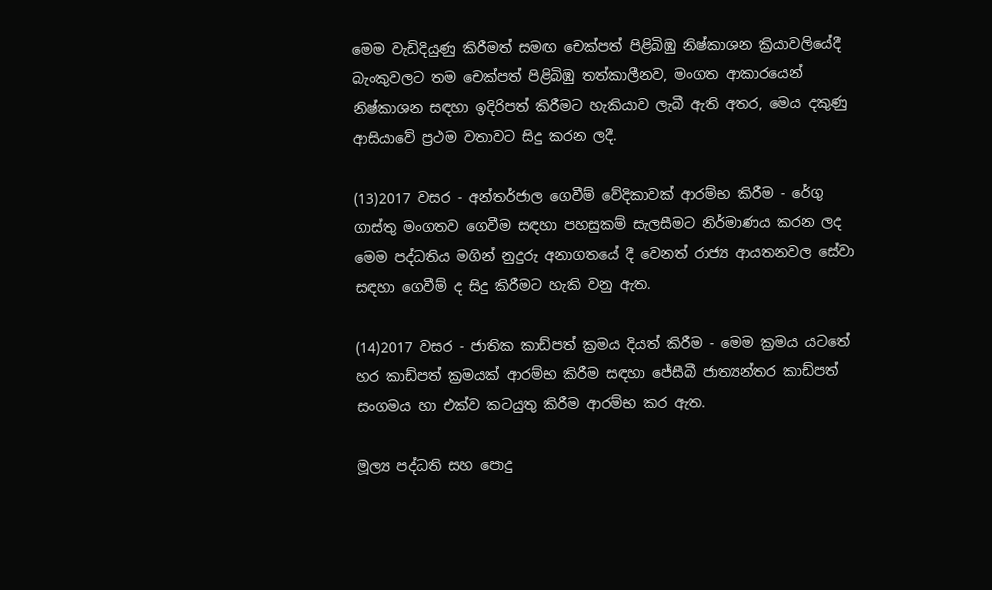මෙම වැඩිදියුණු කිරීමත් සමඟ චෙක්පත් පිළිබිඹු නිෂ්කාශන ක්‍රියාවලියේදී බැංකුවලට තම චෙක්පත් පිළිබිඹු තත්කාලීනව, මංගත ආකාරයෙන් නිෂ්කාශන සඳහා ඉදිරිපත් කිරීමට හැකියාව ලැබී ඇති අතර, මෙය දකුණු ආසියාවේ ප්‍රථම වතාවට සිදු කරන ලදී.

(13)2017 වසර - අන්තර්ජාල ගෙවීම් වේදිකාවක් ආරම්භ කිරීම - රේගු ගාස්තු මංගතව ගෙවීම සඳහා පහසුකම් සැලසීමට නිර්මාණය කරන ලද මෙම පද්ධතිය මගින් නුදුරු අනාගතයේ දී වෙනත් රාජ්‍ය ආයතනවල සේවා සඳහා ගෙවීම් ද සිදු කිරීමට හැකි වනු ඇත.

(14)2017 වසර - ජාතික කාඩ්පත් ක්‍රමය දියත් කිරීම - මෙම ක්‍රමය යටතේ හර කාඩ්පත් ක්‍රමයක් ආරම්භ කිරීම සඳහා ජේසීබී ජාත්‍යන්තර කාඩ්පත් සංගමය හා එක්ව කටයුතු කිරීම ආරම්භ කර ඇත.

මූල්‍ය පද්ධති සහ පොදු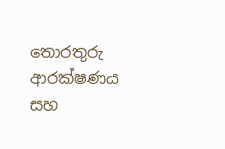තොරතුරු ආරක්ෂණය සහ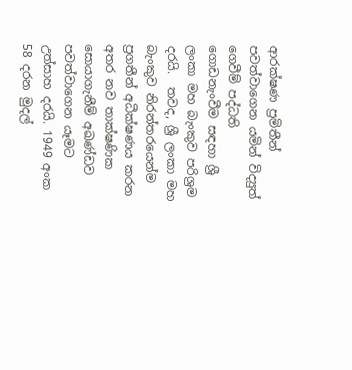ආරක්ෂණ ප්‍රමිතීන් පවත්වාගෙන යමින් විද්‍යුත් ගෙවීම් පද්ධති ගොඩනැංවීම සඳහා ශ්‍රී ලංකා මහ බැංකුව පරිශ්‍රම දරයි.  තවද, ශ්‍රී ලංකා මහ බැංකුව නිරන්තරයෙන්ම ප්‍රගතීන් අධීක්ෂණය කරන අතර නව තාක්ෂණික සොයාගැනීම් අඛණ්ඩව පවත්වාගෙන යෑමට උත්සාහ දරයි. 1949 අංක 58 දරන මුදල්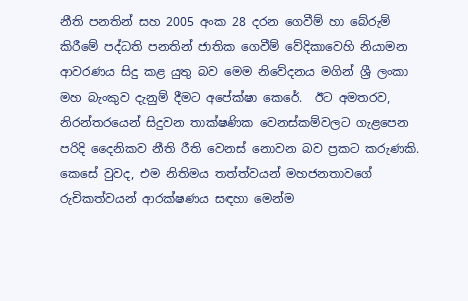නීති පනතින් සහ 2005 අංක 28 දරන ගෙවීම් හා බේරුම් කිරීමේ පද්ධති පනතින් ජාතික ගෙවීම් වේදිකාවෙහි නියාමන ආවරණය සිදු කළ යුතු බව මෙම නිවේදනය මගින් ශ්‍රී ලංකා මහ බැංකුව දැනුම් දීමට අපේක්ෂා කෙරේ.  ඊට අමතරව, නිරන්තරයෙන් සිදුවන තාක්ෂණික වෙනස්කම්වලට ගැළපෙන පරිදි දෛනිකව නීති රීති වෙනස් නොවන බව ප්‍රකට කරුණකි.  කෙසේ වුවද, එම නිතිමය තත්ත්වයන් මහජනතාවගේ රුචිකත්වයන් ආරක්ෂණය සඳහා මෙන්ම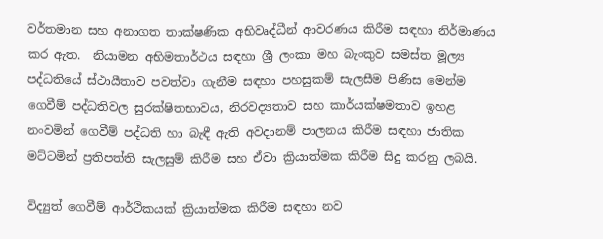වර්තමාන සහ අනාගත තාක්ෂණික අභිවෘද්ධීන් ආවරණය කිරීම සඳහා නිර්මාණය කර ඇත.  නියාමන අභිමතාර්ථය සඳහා ශ්‍රී ලංකා මහ බැංකුව සමස්ත මූල්‍ය පද්ධතියේ ස්ථායීතාව පවත්වා ගැනීම සඳහා පහසුකම් සැලසීම පිණිස මෙන්ම ගෙවීම් පද්ධතිවල සුරක්ෂිතභාවය, නිරවද්‍යතාව සහ කාර්යක්ෂමතාව ඉහළ නංවමින් ගෙවීම් පද්ධති හා බැඳී ඇති අවදානම් පාලනය කිරීම සඳහා ජාතික මට්ටමින් ප්‍රතිපත්ති සැලසුම් කිරීම සහ ඒවා ක්‍රියාත්මක කිරීම සිදු කරනු ලබයි.

විද්‍යුත් ගෙවීම් ආර්ථිකයක් ක්‍රියාත්මක කිරීම සඳහා නව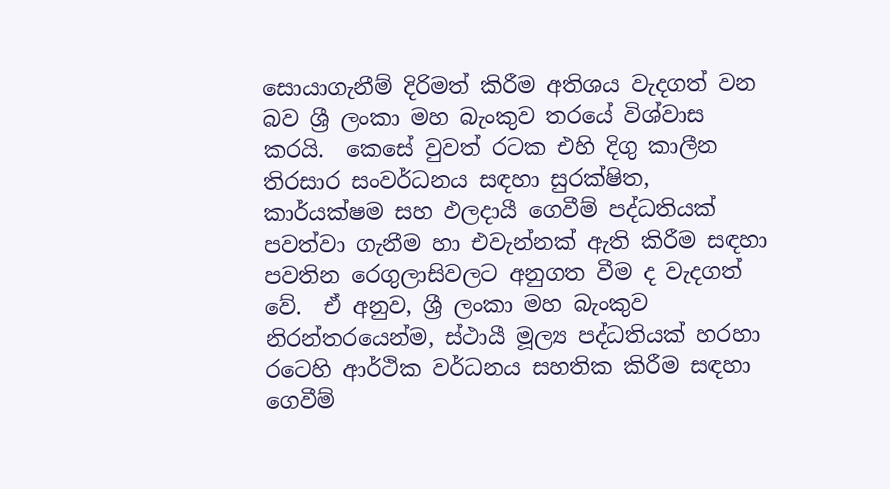සොයාගැනීම් දිරිමත් කිරීම අතිශය වැදගත් වන බව ශ්‍රී ලංකා මහ බැංකුව තරයේ විශ්වාස කරයි.  කෙසේ වුවත් රටක එහි දිගු කාලීන තිරසාර සංවර්ධනය සඳහා සුරක්ෂිත, කාර්යක්ෂම සහ ඵලදායී ගෙවීම් පද්ධතියක් පවත්වා ගැනීම හා එවැන්නක් ඇති කිරීම සඳහා පවතින රෙගුලාසිවලට අනුගත වීම ද වැදගත් වේ.  ඒ අනුව, ශ්‍රී ලංකා මහ බැංකුව නිරන්තරයෙන්ම, ස්ථායී මූල්‍ය පද්ධතියක් හරහා රටෙහි ආර්ථික වර්ධනය සහතික කිරීම සඳහා ගෙවීම්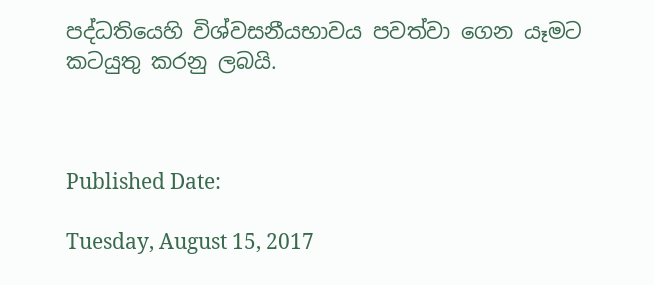පද්ධතියෙහි විශ්වසනීයභාවය පවත්වා ගෙන යෑමට කටයුතු කරනු ලබයි.



Published Date:

Tuesday, August 15, 2017